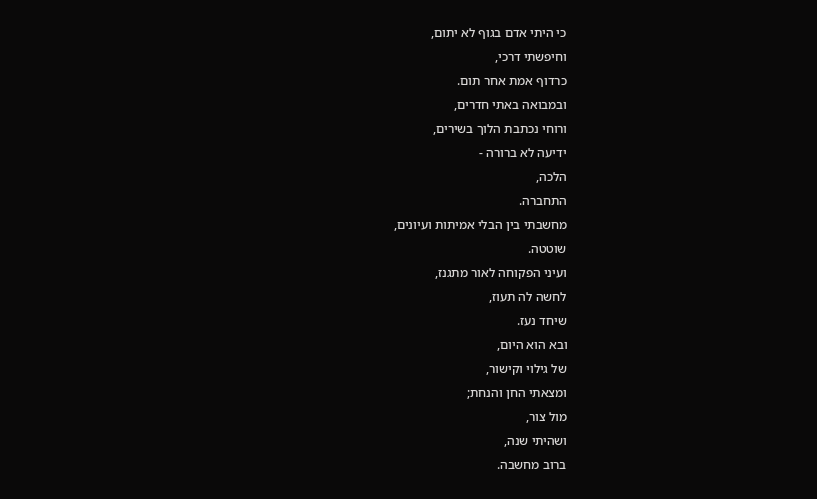כי היתי אדם בגוף לא יתום,
וחיפשתי דרכי,
כרדוף אמת אחר תום.
ובמבואה באתי חדרים,
ורוחי נכתבת הלוך בשירים,
ידיעה לא ברורה -
הלכה,
התחברה.
מחשבתי בין הבלי אמיתות ועיונים,
שוטטה.
ועיני הפקוחה לאור מתגנז,
לחשה לה תעוז,
שיחד נעז.
ובא הוא היום,
של גילוי וקישור,
ומצאתי החן והנחת;
מול צור,
ושהיתי שנה,
ברוב מחשבה.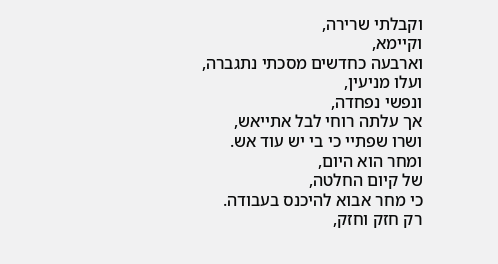וקבלתי שרירה,
וקיימא,
וארבעה כחדשים מסכתי נתגברה,
ועלו מניעין,
ונפשי נפחדה,
אך עלתה רוחי לבל אתייאש,
ושרו שפתיי כי בי יש עוד אש.
ומחר הוא היום,
של קיום החלטה,
כי מחר אבוא להיכנס בעבודה.
רק חזק וחזק,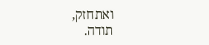ואתחזק,
תודה.